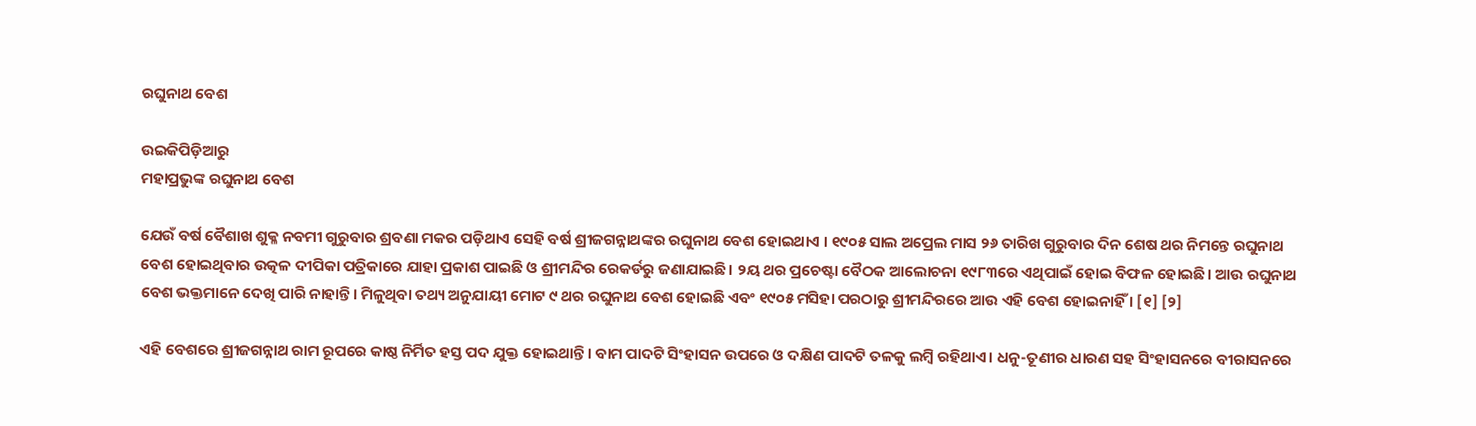ରଘୁନାଥ ବେଶ

ଉଇକିପିଡ଼ିଆ‌ରୁ
ମହାପ୍ରଭୁଙ୍କ ରଘୁନାଥ ବେଶ

ଯେଉଁ ବର୍ଷ ବୈଶାଖ ଶୁକ୍ଳ ନବମୀ ଗୁରୁବାର ଶ୍ରବଣା ମକର ପଡ଼ିଥାଏ ସେହି ବର୍ଷ ଶ୍ରୀଜଗନ୍ନାଥଙ୍କର ରଘୁନାଥ ବେଶ ହୋଇଥାଏ । ୧୯୦୫ ସାଲ ଅପ୍ରେଲ ମାସ ୨୬ ତାରିଖ ଗୁରୁବାର ଦିନ ଶେଷ ଥର ନିମନ୍ତେ ରଘୁନାଥ ବେଶ ହୋଇଥିବାର ଉତ୍କଳ ଦୀପିକା ପତ୍ରିକାରେ ଯାହା ପ୍ରକାଶ ପାଇଛି ଓ ଶ୍ରୀମନ୍ଦିର ରେକର୍ଡରୁ ଜଣାଯାଇଛି। ୨ୟ ଥର ପ୍ରଚେଷ୍ଟା ବୈଠକ ଆଲୋଚନା ୧୯୮୩ରେ ଏଥିପାଇଁ ହୋଇ ବିଫଳ ହୋଇଛି। ଆଉ ରଘୁନାଥ ବେଶ ଭକ୍ତମାନେ ଦେଖି ପାରି ନାହାନ୍ତି। ମିଳୁଥିବା ତଥ୍ୟ ଅନୁଯାୟୀ ମୋଟ ୯ ଥର ରଘୁନାଥ ବେଶ ହୋଇଛି ଏବଂ ୧୯୦୫ ମସିହା ପରଠାରୁ ଶ୍ରୀମନ୍ଦିରରେ ଆଉ ଏହି ବେଶ ହୋଇନାହିଁ । [୧] [୨]

ଏହି ବେଶରେ ଶ୍ରୀଜଗନ୍ନାଥ ରାମ ରୂପରେ କାଷ୍ଠ ନିର୍ମିତ ହସ୍ତ ପଦ ଯୁକ୍ତ ହୋଇଥାନ୍ତି। ବାମ ପାଦଟି ସିଂହାସନ ଉପରେ ଓ ଦକ୍ଷିଣ ପାଦଟି ତଳକୁ ଲମ୍ବି ରହିଥାଏ। ଧନୁ-ତୂଣୀର ଧାରଣ ସହ ସିଂହାସନରେ ବୀରାସନରେ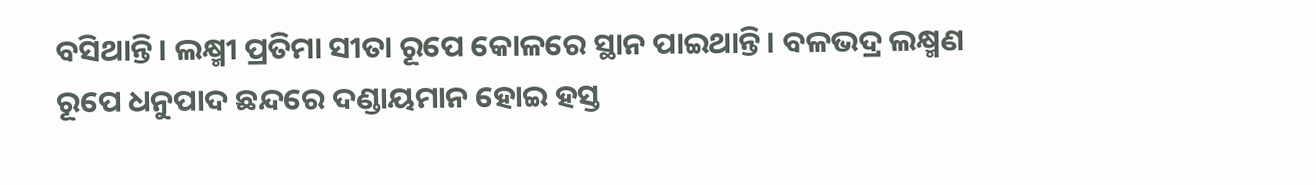ବସିଥାନ୍ତି। ଲକ୍ଷ୍ମୀ ପ୍ରତିମା ସୀତା ରୂପେ କୋଳରେ ସ୍ଥାନ ପାଇଥାନ୍ତି। ବଳଭଦ୍ର ଲକ୍ଷ୍ମଣ ରୂପେ ଧନୁପାଦ ଛନ୍ଦରେ ଦଣ୍ଡାୟମାନ ହୋଇ ହସ୍ତ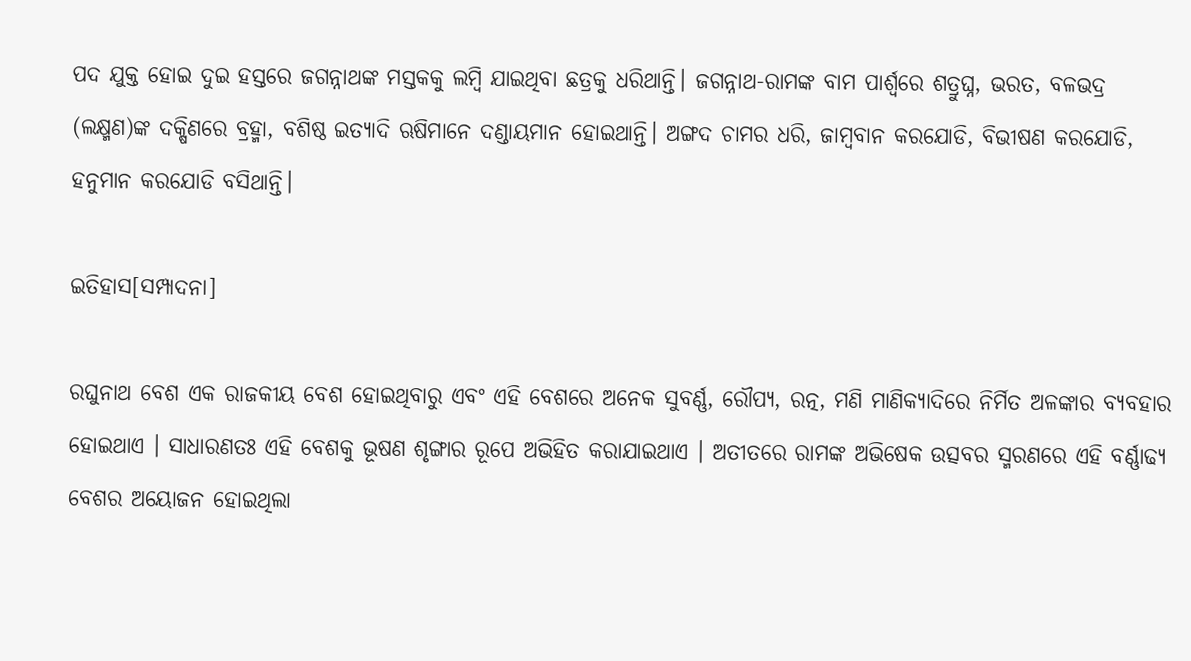ପଦ ଯୁକ୍ତ ହୋଇ ଦୁଇ ହସ୍ତରେ ଜଗନ୍ନାଥଙ୍କ ମସ୍ତକକୁ ଲମ୍ବି ଯାଇଥିବା ଛତ୍ରକୁ ଧରିଥାନ୍ତି। ଜଗନ୍ନାଥ-ରାମଙ୍କ ବାମ ପାର୍ଶ୍ୱରେ ଶତ୍ରୁଘ୍ନ, ଭରତ, ବଳଭଦ୍ର (ଲକ୍ଷ୍ମଣ)ଙ୍କ ଦକ୍ଷିଣରେ ବ୍ରହ୍ମା, ବଶିଷ୍ଠ ଇତ୍ୟାଦି ଋଷିମାନେ ଦଣ୍ଡାୟମାନ ହୋଇଥାନ୍ତି। ଅଙ୍ଗଦ ଚାମର ଧରି, ଜାମ୍ବବାନ କରଯୋଡି, ବିଭୀଷଣ କରଯୋଡି, ହନୁମାନ କରଯୋଡି ବସିଥାନ୍ତି।

ଇତିହାସ[ସମ୍ପାଦନା]

ରଘୁନାଥ ବେଶ ଏକ ରାଜକୀୟ ବେଶ ହୋଇଥିବାରୁ ଏବଂ ଏହି ବେଶରେ ଅନେକ ସୁବର୍ଣ୍ଣ, ରୌପ୍ୟ, ରତ୍ନ, ମଣି ମାଣିକ୍ୟାଦିରେ ନିର୍ମିତ ଅଳଙ୍କାର ବ୍ୟବହାର ହୋଇଥାଏ । ସାଧାରଣତଃ ଏହି ବେଶକୁ ଭୂଷଣ ଶୃଙ୍ଗାର ରୂପେ ଅଭିହିତ କରାଯାଇଥାଏ । ଅତୀତରେ ରାମଙ୍କ ଅଭିଷେକ ଉତ୍ସବର ସ୍ମରଣରେ ଏହି ବର୍ଣ୍ଣାଢ୍ୟ ବେଶର ଅୟୋଜନ ହୋଇଥିଲା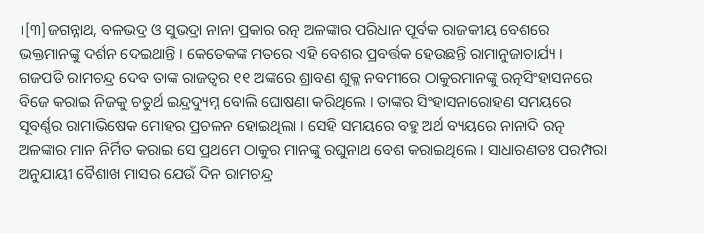।[୩]ଜଗନ୍ନାଥ, ବଳଭଦ୍ର ଓ ସୁଭଦ୍ରା ନାନା ପ୍ରକାର ରତ୍ନ ଅଳଙ୍କାର ପରିଧାନ ପୂର୍ବକ ରାଜକୀୟ ବେଶରେ ଭକ୍ତମାନଙ୍କୁ ଦର୍ଶନ ଦେଇଥାନ୍ତି । କେତେକଙ୍କ ମତରେ ଏହି ବେଶର ପ୍ରବର୍ତ୍ତକ ହେଉଛନ୍ତି ରାମାନୁଜାଚାର୍ଯ୍ୟ । ଗଜପତି ରାମଚନ୍ଦ୍ର ଦେବ ତାଙ୍କ ରାଜତ୍ୱର ୧୧ ଅଙ୍କରେ ଶ୍ରାବଣ ଶୁକ୍ଳ ନବମୀରେ ଠାକୁରମାନଙ୍କୁ ରତ୍ନସିଂହାସନରେ ବିଜେ କରାଇ ନିଜକୁ ଚତୁର୍ଥ ଇନ୍ଦ୍ରଦ୍ୟୁମ୍ନ ବୋଲି ଘୋଷଣା କରିଥିଲେ । ତାଙ୍କର ସିଂହାସନାରୋହଣ ସମୟରେ ସୂବର୍ଣ୍ଣର ରାମାଭିଷେକ ମୋହର ପ୍ରଚଳନ ହୋଇଥିଲା । ସେହି ସମୟରେ ବହୁ ଅର୍ଥ ବ୍ୟୟରେ ନାନାଦି ରତ୍ନ ଅଳଙ୍କାର ମାନ ନିର୍ମିତ କରାଇ ସେ ପ୍ରଥମେ ଠାକୁର ମାନଙ୍କୁ ରଘୁନାଥ ବେଶ କରାଇଥିଲେ । ସାଧାରଣତଃ ପରମ୍ପରା ଅନୁଯାୟୀ ବୈଶାଖ ମାସର ଯେଉଁ ଦିନ ରାମଚନ୍ଦ୍ର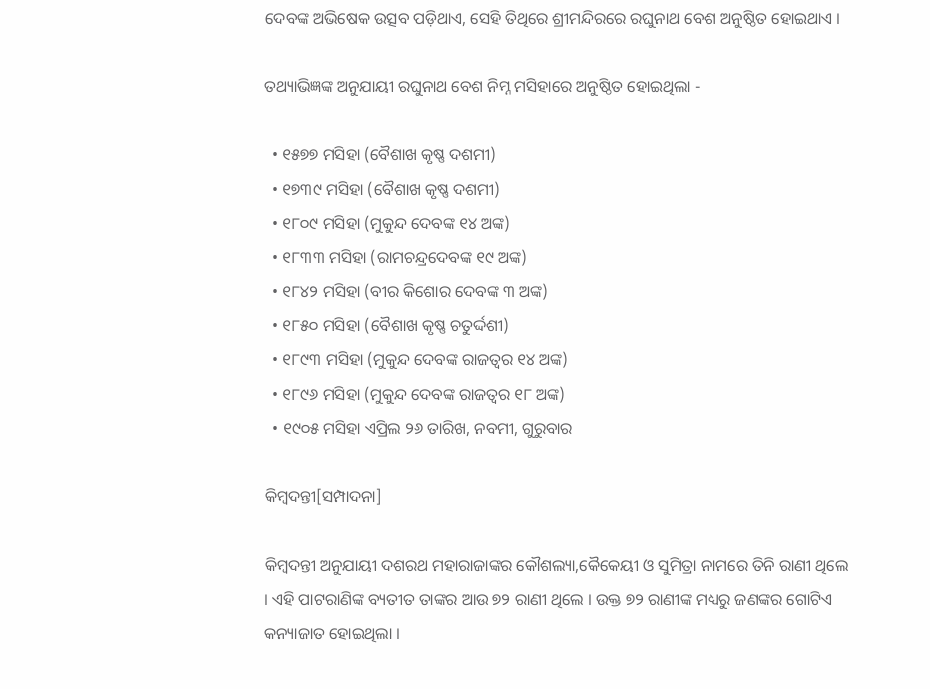ଦେବଙ୍କ ଅଭିଷେକ ଉତ୍ସବ ପଡ଼ିଥାଏ, ସେହି ତିଥିରେ ଶ୍ରୀମନ୍ଦିରରେ ରଘୁନାଥ ବେଶ ଅନୁଷ୍ଠିତ ହୋଇଥାଏ ।

ତଥ୍ୟାଭିଜ୍ଞଙ୍କ ଅନୁଯାୟୀ ରଘୁନାଥ ବେଶ ନିମ୍ନ ମସିହାରେ ଅନୁଷ୍ଠିତ ହୋଇଥିଲା -

  • ୧୫୭୭ ମସିହା (ବୈଶାଖ କୃଷ୍ଣ ଦଶମୀ)
  • ୧୭୩୯ ମସିହା (ବୈଶାଖ କୃଷ୍ଣ ଦଶମୀ)
  • ୧୮୦୯ ମସିହା (ମୁକୁନ୍ଦ ଦେବଙ୍କ ୧୪ ଅଙ୍କ)
  • ୧୮୩୩ ମସିହା (ରାମଚନ୍ଦ୍ରଦେବଙ୍କ ୧୯ ଅଙ୍କ)
  • ୧୮୪୨ ମସିହା (ବୀର କିଶୋର ଦେବଙ୍କ ୩ ଅଙ୍କ)
  • ୧୮୫୦ ମସିହା (ବୈଶାଖ କୃଷ୍ଣ ଚତୁର୍ଦ୍ଦଶୀ)
  • ୧୮୯୩ ମସିହା (ମୁକୁନ୍ଦ ଦେବଙ୍କ ରାଜତ୍ୱର ୧୪ ଅଙ୍କ)
  • ୧୮୯୬ ମସିହା (ମୁକୁନ୍ଦ ଦେବଙ୍କ ରାଜତ୍ୱର ୧୮ ଅଙ୍କ)
  • ୧୯୦୫ ମସିହା ଏପ୍ରିଲ ୨୬ ତାରିଖ, ନବମୀ, ଗୁରୁବାର

କିମ୍ବଦନ୍ତୀ[ସମ୍ପାଦନା]

କିମ୍ବଦନ୍ତୀ ଅନୁଯାୟୀ ଦଶରଥ ମହାରାଜାଙ୍କର କୌଶଲ୍ୟା,କୈକେୟୀ ଓ ସୁମିତ୍ରା ନାମରେ ତିନି ରାଣୀ ଥିଲେ । ଏହି ପାଟରାଣିଙ୍କ ବ୍ୟତୀତ ତାଙ୍କର ଆଉ ୭୨ ରାଣୀ ଥିଲେ । ଉକ୍ତ ୭୨ ରାଣୀଙ୍କ ମଧ୍ୟରୁ ଜଣଙ୍କର ଗୋଟିଏ କନ୍ୟାଜାତ ହୋଇଥିଲା ।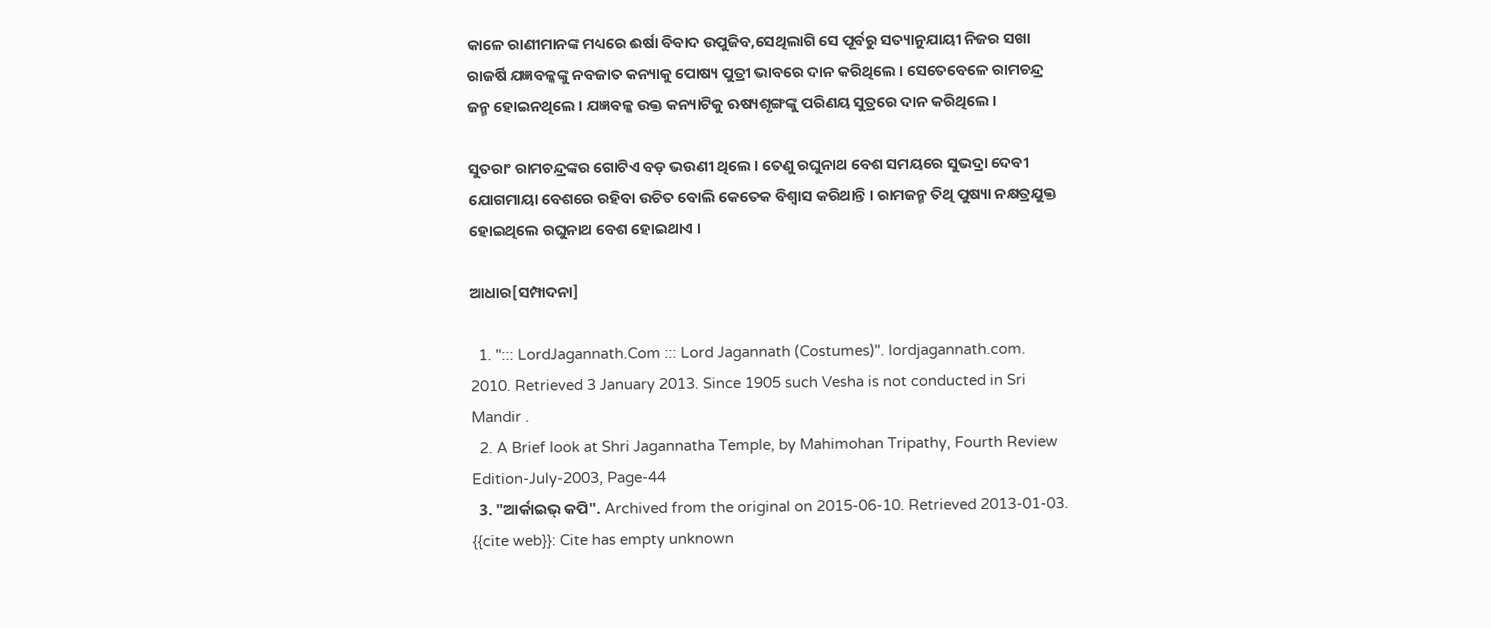କାଳେ ରାଣୀମାନଙ୍କ ମଧ୍ୟରେ ଈର୍ଷା ବିବାଦ ଉପୁଜିବ,ସେଥିଲାଗି ସେ ପୂର୍ବରୁ ସତ୍ୟାନୁଯାୟୀ ନିଜର ସଖା ରାଜର୍ଷି ଯଜ୍ଞବଳ୍କଙ୍କୁ ନବଜାତ କନ୍ୟାକୁ ପୋଷ୍ୟ ପୁତ୍ରୀ ଭାବରେ ଦାନ କରିଥିଲେ । ସେତେବେଳେ ରାମଚନ୍ଦ୍ର ଜନ୍ମ ହୋଇନଥିଲେ । ଯଜ୍ଞବଳ୍କ ଉକ୍ତ କନ୍ୟାଟିକୁ ଋଷ୍ୟଶୃଙ୍ଗଙ୍କୁ ପରିଣୟ ସୁତ୍ରରେ ଦାନ କରିଥିଲେ ।

ସୁତରାଂ ରାମଚନ୍ଦ୍ରଙ୍କର ଗୋଟିଏ ବଡ଼ ଭଉଣୀ ଥିଲେ । ତେଣୁ ରଘୁନାଥ ବେଶ ସମୟରେ ସୁଭଦ୍ରା ଦେବୀ ଯୋଗମାୟା ବେଶରେ ରହିବା ଉଚିତ ବୋଲି କେତେକ ବିଶ୍ୱାସ କରିଥାନ୍ତି । ରାମଜନ୍ମ ତିଥି ପୁଷ୍ୟା ନକ୍ଷତ୍ରଯୁକ୍ତ ହୋଇଥିଲେ ରଘୁନାଥ ବେଶ ହୋଇଥାଏ ।

ଆଧାର[ସମ୍ପାଦନା]

  1. "::: LordJagannath.Com ::: Lord Jagannath (Costumes)". lordjagannath.com. 2010. Retrieved 3 January 2013. Since 1905 such Vesha is not conducted in Sri Mandir .
  2. A Brief look at Shri Jagannatha Temple, by Mahimohan Tripathy, Fourth Review Edition-July-2003, Page-44
  3. "ଆର୍କାଇଭ୍ କପି". Archived from the original on 2015-06-10. Retrieved 2013-01-03. {{cite web}}: Cite has empty unknown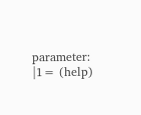parameter: |1= (help)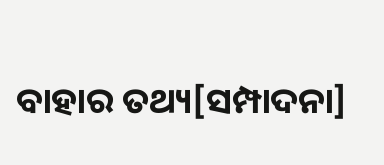ବାହାର ତଥ୍ୟ[ସମ୍ପାଦନା]